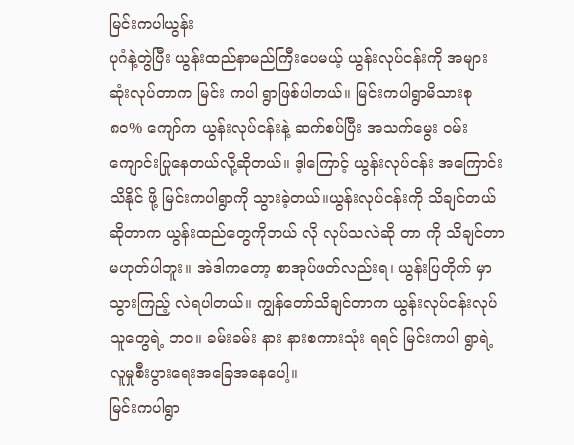မြင်းကပါယွန်း
ပုဂံနဲ့တွဲပြီး ယွန်းထည်နာမည်ကြီးပေမယ့် ယွန်းလုပ်ငန်းကို အများဆုံးလုပ်တာက မြင်း ကပါ ရွာဖြစ်ပါတယ်။ မြင်းကပါရွာမိသားစု ၈၀% ကျော်က ယွန်းလုပ်ငန်းနဲ့ ဆက်စပ်ပြီး အသက်မွေး ဝမ်း ကျောင်းပြုနေတယ်လို့ဆိုတယ်။ ဒ့ါကြောင့် ယွန်းလုပ်ငန်း အကြောင်း သိနိုင် ဖို့ မြင်းကပါရွာကို သွားခဲ့တယ်။ယွန်းလုပ်ငန်းကို သိချင်တယ်ဆိုတာက ယွန်းထည်တွေကိုဘယ် လို လုပ်သလဲဆို တာ ကို သိချင်တာမဟုတ်ပါဘူး။ အဲဒါကတော့ စာအုပ်ဖတ်လည်းရ၊ ယွန်းပြတိုက် မှာ သွားကြည့် လဲရပါတယ်။ ကျွန်တော်သိချင်တာက ယွန်းလုပ်ငန်းလုပ်သူတွေရဲ့ ဘဝ။ ခမ်းခမ်း နား နားစကားသုံး ရရင် မြင်းကပါ ရွာရဲ့လူမှုစီးပွားရေးအခြေအနေပေါ့။
မြင်းကပါရွာ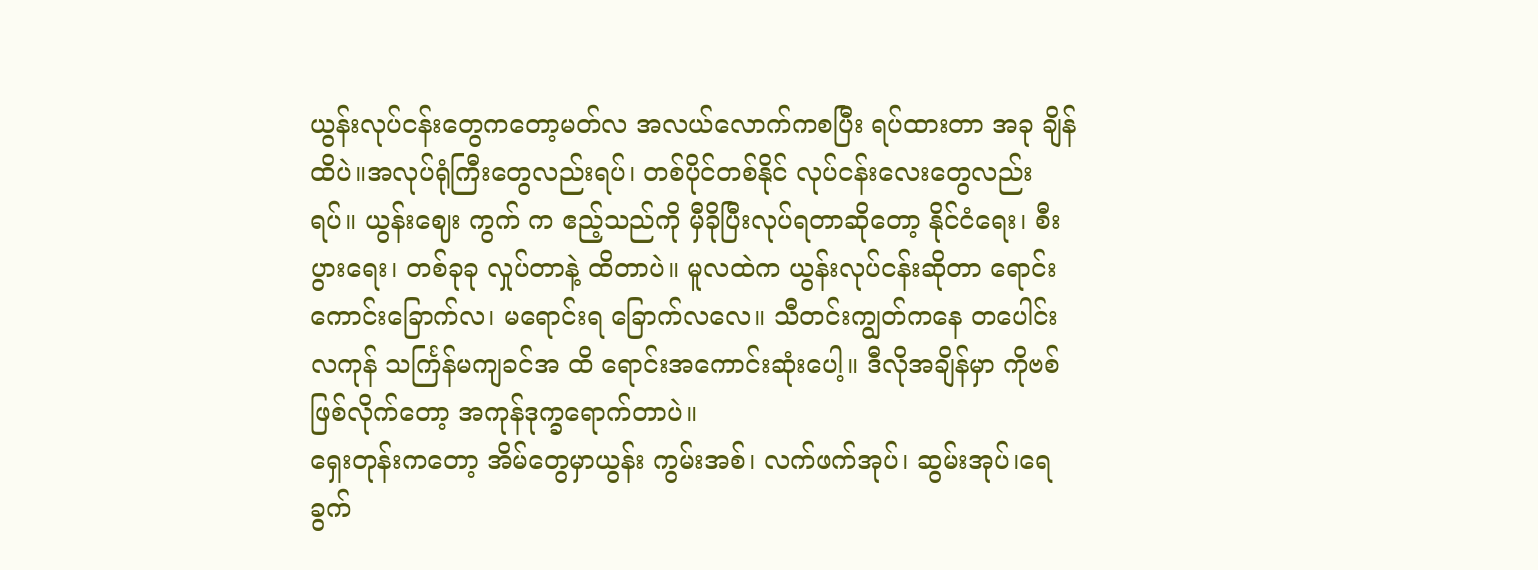ယွန်းလုပ်ငန်းတွေကတော့မတ်လ အလယ်လောက်ကစပြီး ရပ်ထားတာ အခု ချိန် ထိပဲ။အလုပ်ရုံကြီးတွေလည်းရပ်၊ တစ်ပိုင်တစ်နိုင် လုပ်ငန်းလေးတွေလည်း ရပ်။ ယွန်းဈေး ကွက် က ဧည့်သည်ကို မှီခိုပြီးလုပ်ရတာဆိုတော့ နိုင်ငံရေး၊ စီးပွားရေး၊ တစ်ခုခု လှုပ်တာနဲ့ ထိတာပဲ။ မူလထဲက ယွန်းလုပ်ငန်းဆိုတာ ရောင်းကောင်းခြောက်လ၊ မရောင်းရ ခြောက်လလေ။ သီတင်းကျွတ်ကနေ တပေါင်းလကုန် သင်္ကြန်မကျခင်အ ထိ ရောင်းအကောင်းဆုံးပေါ့။ ဒီလိုအချိန်မှာ ကိုဗစ် ဖြစ်လိုက်တော့ အကုန်ဒုက္ခရောက်တာပဲ။
ရှေးတုန်းကတော့ အိမ်တွေမှာယွန်း ကွမ်းအစ်၊ လက်ဖက်အုပ်၊ ဆွမ်းအုပ်၊ရေခွက်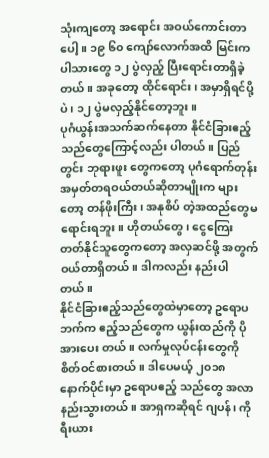သုံးကျတော့ အရောင်း အဝယ်ကောင်းတာပေါ့။ ၁၉ ၆၀ ကျော်လောက်အထိ မြင်းကပါသားတွေ ၁၂ ပွဲလှည့် ပြီးရောင်းတာရှိခဲ့တယ်။ အခုတော့ ထိုင်ရောင်း၊ အမှာရှိရင်ပို့ပဲ၊ ၁၂ ပွဲမလှည့်နိုင်တော့ဘူး။
ပုဂံယွန်းအသက်ဆက်နေတာ နိုင်ငံခြားဧည့်သည်တွေကြောင့်လည်း ပါတယ်။ ပြည်တွင်း ဘုရားဖူး တွေကတော့ ပုဂံရောက်တုန်းအမှတ်တရဝယ်တယ်ဆိုတာမျိုးက များတော့ တန်ဖိုးကြီး၊ အနုစိပ် တဲ့အထည်တွေမရောင်းရဘူး။ ဟိုတယ်တွေ၊ ငွေကြေးတတ်နိုင်သူတွေကတော့ အလှဆင်ဖို့ အတွက် ဝယ်တာရှိတယ်။ ဒါကလည်း နည်းပါတယ်။
နိုင်ငံခြားဧည့်သည်တွေထဲမှာတော့ ဥရောပဘက်က ဧည့်သည်တွေက ယွန်းထည်ကို ပိုအားပေး တယ်။ လက်မှုလုပ်ငန်းတွေကို စိတ်ဝင်စားတယ်။ ဒါပေမယ့် ၂၀၁၈ နောက်ပိုင်းမှာ ဥရောပဧည့် သည်တွေ အလာနည်းသွားတယ်။ အာရှကဆိုရင် ဂျပန်၊ ကိုရီးယား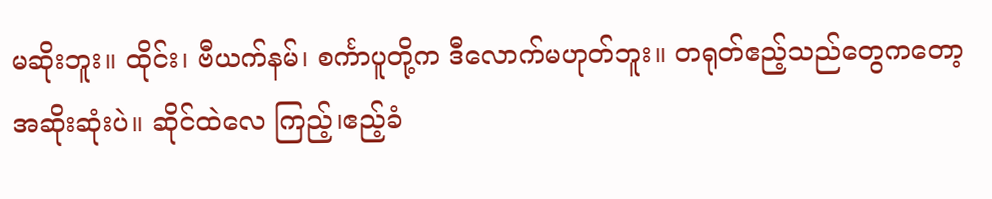မဆိုးဘူး။ ထိုင်း၊ ဗီယက်နမ်၊ စင်္ကာပူတို့က ဒီလောက်မဟုတ်ဘူး။ တရုတ်ဧည့်သည်တွေကတော့ အဆိုးဆုံးပဲ။ ဆိုင်ထဲလေ ကြည့်၊ဧည့်ခံ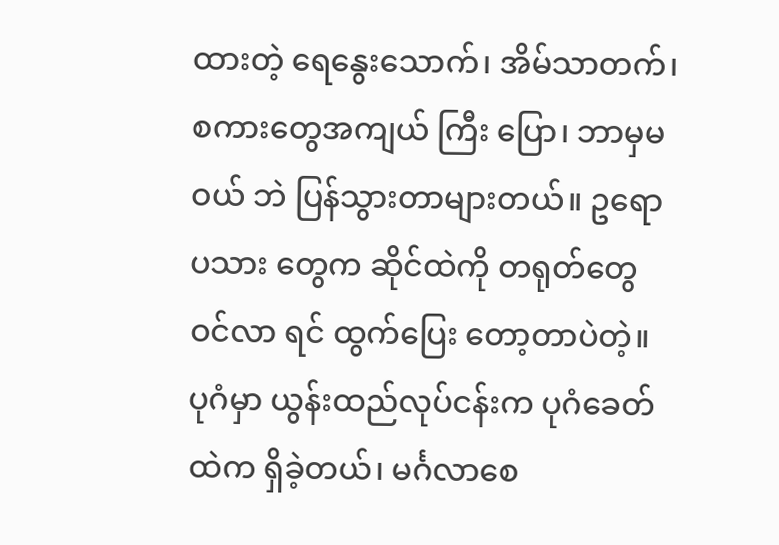ထားတဲ့ ရေနွေးသောက်၊ အိမ်သာတက်၊ စကားတွေအကျယ် ကြီး ပြော၊ ဘာမှမဝယ် ဘဲ ပြန်သွားတာများတယ်။ ဥရောပသား တွေက ဆိုင်ထဲကို တရုတ်တွေ ဝင်လာ ရင် ထွက်ပြေး တော့တာပဲတဲ့။
ပုဂံမှာ ယွန်းထည်လုပ်ငန်းက ပုဂံခေတ်ထဲက ရှိခဲ့တယ်၊ မင်္ဂလာစေ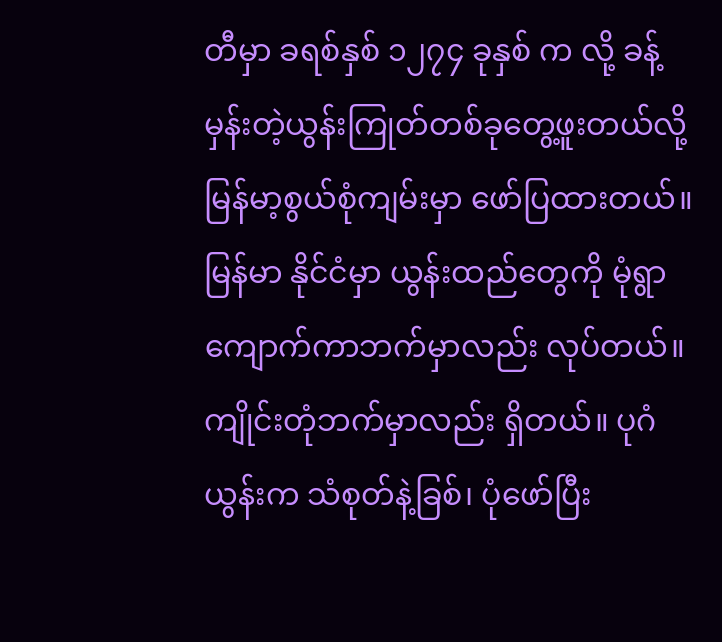တီမှာ ခရစ်နှစ် ၁၂၇၄ ခုနှစ် က လို့ ခန့်မှန်းတဲ့ယွန်းကြုတ်တစ်ခုတွေ့ဖူးတယ်လို့ မြန်မာ့စွယ်စုံကျမ်းမှာ ဖော်ပြထားတယ်။ မြန်မာ နိုင်ငံမှာ ယွန်းထည်တွေကို မုံရွာကျောက်ကာဘက်မှာလည်း လုပ်တယ်။ ကျိုင်းတုံဘက်မှာလည်း ရှိတယ်။ ပုဂံယွန်းက သံစုတ်နဲ့ခြစ်၊ ပုံဖော်ပြီး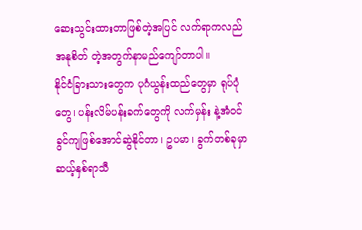ဆေးသွင်းထားတာဖြစ်တဲ့အပြင် လက်ရာကလည် အနုစိတ် တဲ့အတွက်နာမည်ကျော်တာပါ။
နိုင်ငံခြားသားတွေက ပုဂံယွန်းထည်တွေမှာ ရုပ်ပုံတွေ၊ ပန်းလိမ်ပန်းခက်တွေကို လက်မှန်း နဲ့အံဝင် ခွင်ကျဖြစ်အောင်ဆွဲနိုင်တာ၊ ဥပမာ၊ ခွက်တစ်ခုမှာ ဆယ့်နှစ်ရာသီ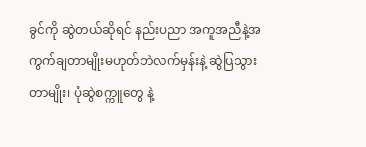ခွင်ကို ဆွဲတယ်ဆိုရင် နည်းပညာ အကူအညီနဲ့အကွက်ချတာမျိုးမဟုတ်ဘဲလက်မှန်းနဲ့ ဆွဲပြသွားတာမျိုး၊ ပုံဆွဲစက္ကူတွေ နဲ့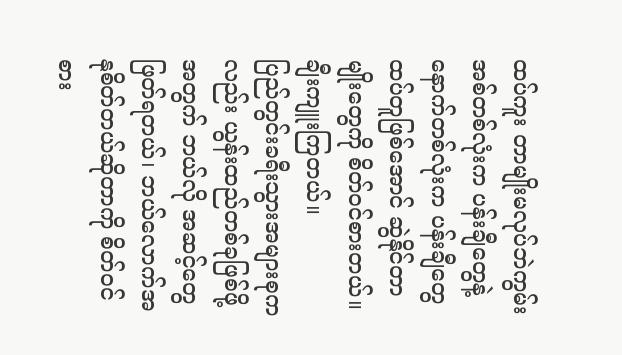ထပ်ကူး တာမျိုးမလုပ်ဘဲကွမ်းအစ်တစ်လုံးက ပန်းချီတွေနဲ့ နောက်တစ်လုံးက ပန်းချီတွေထပ်တူဖြစ်အောင် ဆွဲနိုင်တာမျိုးတွေကို စိတ်ဝင်စားတယ်။ ချီးကျူးကြတယ်။
ပြည်တွင်းခရီးသွားအများစုကလည်း ယွန်းထည်တစ်ခုဖြစ်ဖို့အတွက် ဘယ်လို အဆင့်တွေ ဖြတ်ရတယ်၊ ဘယ်လောက်အနုစိတ်တယ်ဆိုတာကို စိတ်ဝင်စား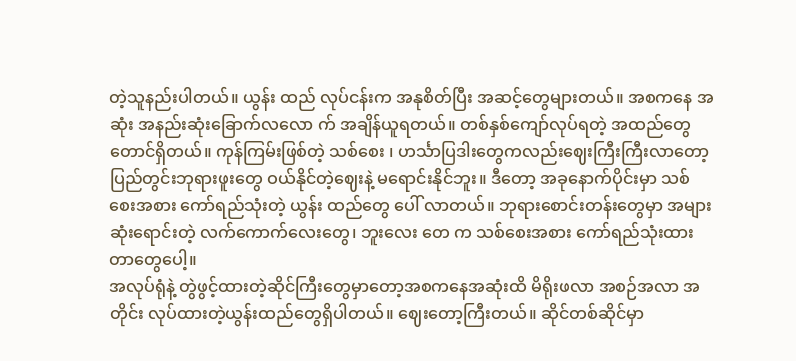တဲ့သူနည်းပါတယ်။ ယွန်း ထည် လုပ်ငန်းက အနုစိတ်ပြီး အဆင့်တွေများတယ်။ အစကနေ အဆုံး အနည်းဆုံးခြောက်လလော က် အချိန်ယူရတယ်။ တစ်နှစ်ကျော်လုပ်ရတဲ့ အထည်တွေတောင်ရှိတယ်။ ကုန်ကြမ်းဖြစ်တဲ့ သစ်စေး ၊ ဟင်္သာပြဒါးတွေကလည်းဈေးကြီးကြီးလာတော့ ပြည်တွင်းဘုရားဖူးတွေ ဝယ်နိုင်တဲ့ဈေးနဲ့ မရောင်းနိုင်ဘူး။ ဒီတော့ အခုနောက်ပိုင်းမှာ သစ်စေးအစား ကော်ရည်သုံးတဲ့ ယွန်း ထည်တွေ ပေါ် လာတယ်။ ဘုရားစောင်းတန်းတွေမှာ အများဆုံးရောင်းတဲ့ လက်ကောက်လေးတွေ၊ ဘူးလေး တေ က သစ်စေးအစား ကော်ရည်သုံးထားတာတွေပေါ့။
အလုပ်ရုံနဲ့ တွဲဖွင့်ထားတဲ့ဆိုင်ကြီးတွေမှာတော့အစကနေအဆုံးထိ မိရိုးဖလာ အစဉ်အလာ အတိုင်း လုပ်ထားတဲ့ယွန်းထည်တွေရှိပါတယ်။ ဈေးတော့ကြီးတယ်။ ဆိုင်တစ်ဆိုင်မှာ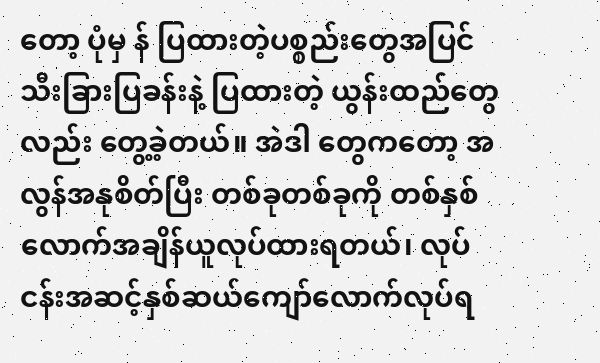တော့ ပုံမှ န် ပြထားတဲ့ပစ္စည်းတွေအပြင် သီးခြားပြခန်းနဲ့ ပြထားတဲ့ ယွန်းထည်တွေလည်း တွေ့ခဲ့တယ်။ အဲဒါ တွေကတော့ အလွန်အနုစိတ်ပြီး တစ်ခုတစ်ခုကို တစ်နှစ်လောက်အချိန်ယူလုပ်ထားရတယ်၊ လုပ် ငန်းအဆင့်နှစ်ဆယ်ကျော်လောက်လုပ်ရ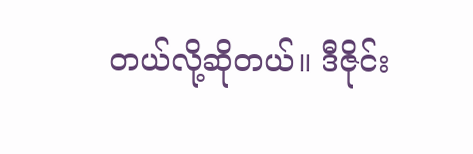တယ်လို့ဆိုတယ်။ ဒီဇိုင်း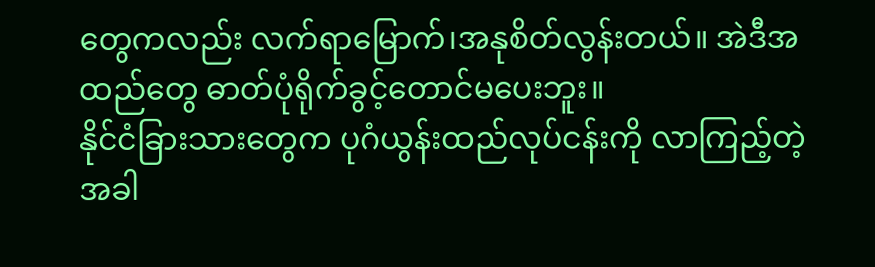တွေကလည်း လက်ရာမြောက်၊အနုစိတ်လွန်းတယ်။ အဲဒီအထည်တွေ ဓာတ်ပုံရိုက်ခွင့်တောင်မပေးဘူး။
နိုင်ငံခြားသားတွေက ပုဂံယွန်းထည်လုပ်ငန်းကို လာကြည့်တဲ့အခါ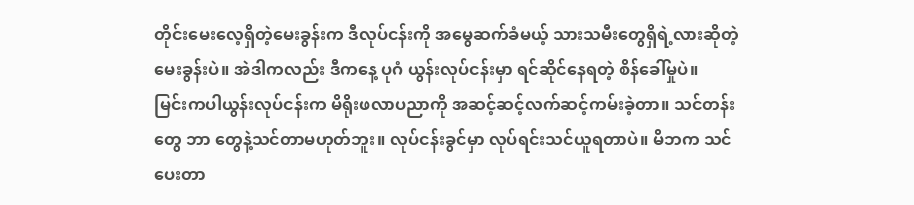တိုင်းမေးလေ့ရှိတဲ့မေးခွန်းက ဒီလုပ်ငန်းကို အမွေဆက်ခံမယ့် သားသမီးတွေရှိရဲ့လားဆိုတဲ့မေးခွန်းပဲ။ အဲဒါကလည်း ဒီကနေ့ ပုဂံ ယွန်းလုပ်ငန်းမှာ ရင်ဆိုင်နေရတဲ့ စိန်ခေါ်မှုပဲ။
မြင်းကပါယွန်းလုပ်ငန်းက မိရိုးဖလာပညာကို အဆင့်ဆင့်လက်ဆင့်ကမ်းခဲ့တာ။ သင်တန်းတွေ ဘာ တွေနဲ့သင်တာမဟုတ်ဘူး။ လုပ်ငန်းခွင်မှာ လုပ်ရင်းသင်ယူရတာပဲ။ မိဘက သင်ပေးတာ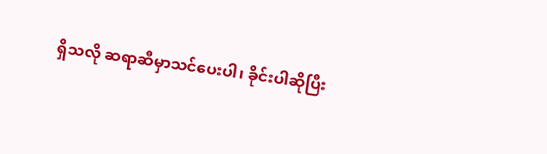ရှိသလို ဆရာဆီမှာသင်ပေးပါ၊ ခိုင်းပါဆိုပြီး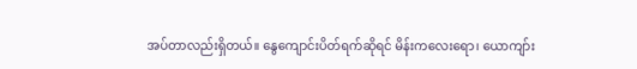အပ်တာလည်းရှိတယ်။ နွေကျောင်းပိတ်ရက်ဆိုရင် မိန်းကလေးရော၊ ယောကျာ်း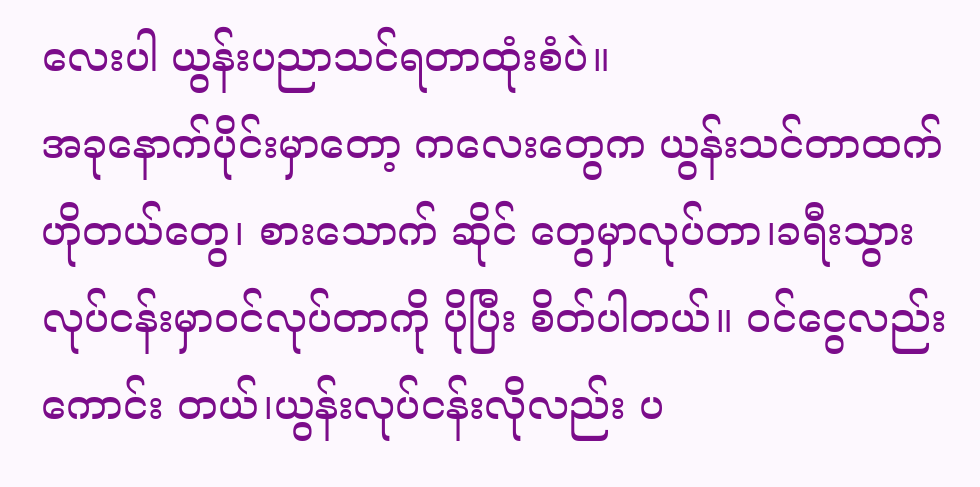လေးပါ ယွန်းပညာသင်ရတာထုံးစံပဲ။
အခုနောက်ပိုင်းမှာတော့ ကလေးတွေက ယွန်းသင်တာထက်ဟိုတယ်တွေ၊ စားသောက် ဆိုင် တွေမှာလုပ်တာ၊ခရီးသွားလုပ်ငန်းမှာဝင်လုပ်တာကို ပိုပြီး စိတ်ပါတယ်။ ဝင်ငွေလည်းကောင်း တယ်၊ယွန်းလုပ်ငန်းလိုလည်း ပ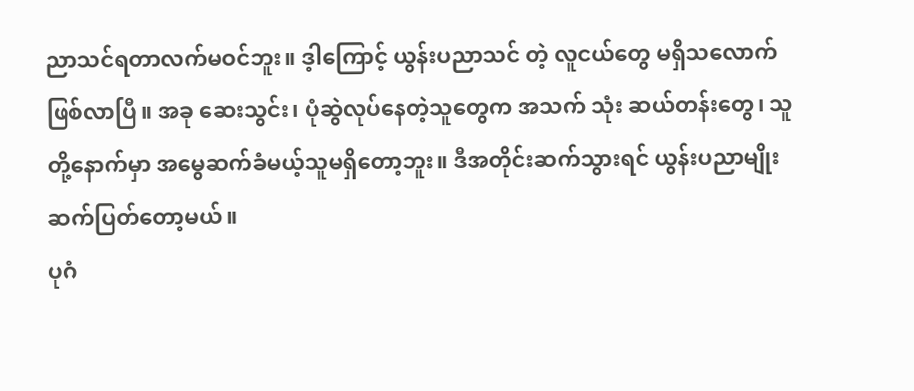ညာသင်ရတာလက်မဝင်ဘူး။ ဒ့ါကြောင့် ယွန်းပညာသင် တဲ့ လူငယ်တွေ မရှိသလောက်ဖြစ်လာပြီ။ အခု ဆေးသွင်း၊ ပုံဆွဲလုပ်နေတဲ့သူတွေက အသက် သုံး ဆယ်တန်းတွေ၊ သူတို့နောက်မှာ အမွေဆက်ခံမယ့်သူမရှိတော့ဘူး။ ဒီအတိုင်းဆက်သွားရင် ယွန်းပညာမျိုးဆက်ပြတ်တော့မယ်။
ပုဂံ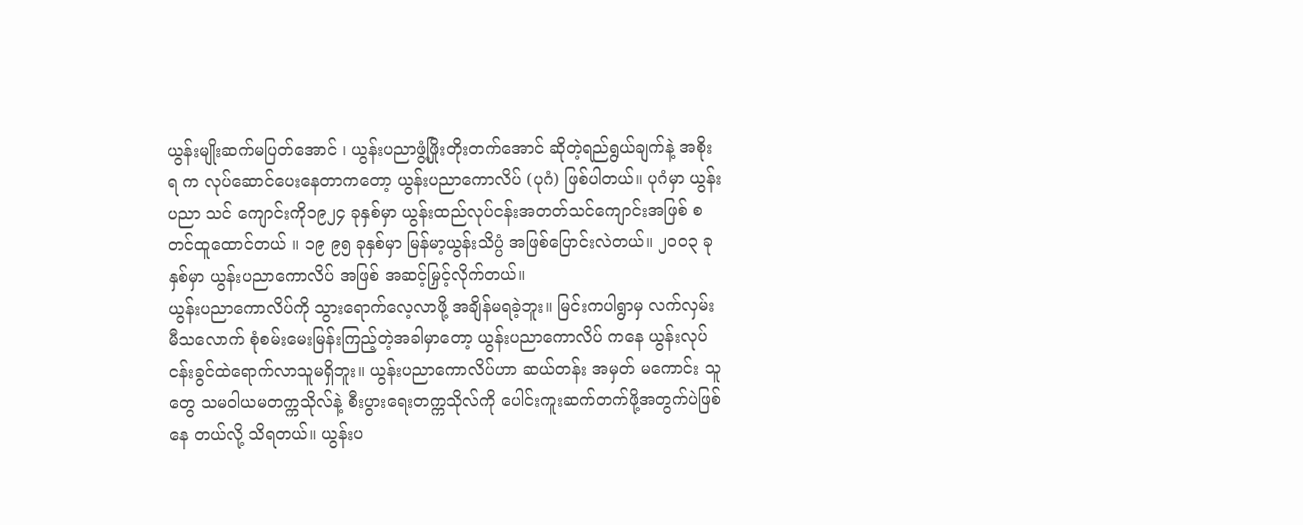ယွန်းမျိုးဆက်မပြတ်အောင် ၊ ယွန်းပညာဖွံ့ဖြိုးတိုးတက်အောင် ဆိုတဲ့ရည်ရွယ်ချက်နဲ့ အစိုးရ က လုပ်ဆောင်ပေးနေတာကတော့ ယွန်းပညာကောလိပ် (ပုဂံ) ဖြစ်ပါတယ်။ ပုဂံမှာ ယွန်းပညာ သင် ကျောင်းကို၁၉၂၄ ခုနှစ်မှာ ယွန်းထည်လုပ်ငန်းအတတ်သင်ကျောင်းအဖြစ် စတင်ထူထောင်တယ် ။ ၁၉ ၉၅ ခုနှစ်မှာ မြန်မာ့ယွန်းသိပ္ပံ အဖြစ်ပြောင်းလဲတယ်။ ၂၀၀၃ ခုနှစ်မှာ ယွန်းပညာကောလိပ် အဖြစ် အဆင့်မြှင့်လိုက်တယ်။
ယွန်းပညာကောလိပ်ကို သွားရောက်လေ့လာဖို့ အချိန်မရခဲ့ဘူး။ မြင်းကပါရွာမှ လက်လှမ်းမီသလောက် စုံစမ်းမေးမြန်းကြည့်တဲ့အခါမှာတော့ ယွန်းပညာကောလိပ် ကနေ ယွန်းလုပ်ငန်းခွင်ထဲရောက်လာသူမရှိဘူး။ ယွန်းပညာကောလိပ်ဟာ ဆယ်တန်း အမှတ် မကောင်း သူတွေ သမဝါယမတက္ကသိုလ်နဲ့ စီးပွားရေးတက္ကသိုလ်ကို ပေါင်းကူးဆက်တက်ဖို့အတွက်ပဲဖြစ်နေ တယ်လို့ သိရတယ်။ ယွန်းပ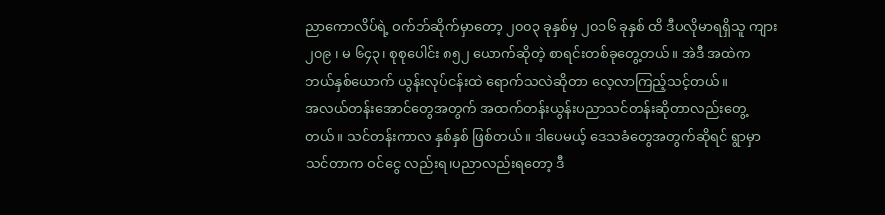ညာကောလိပ်ရဲ့ ဝက်ဘ်ဆိုက်မှာတော့ ၂၀၀၃ ခုနှစ်မှ ၂၀၁၆ ခုနှစ် ထိ ဒီပလိုမာရရှိသူ ကျား ၂၀၉ ၊ မ ၆၄၃၊ စုစုပေါင်း ၈၅၂ ယောက်ဆိုတဲ့ စာရင်းတစ်ခုတွေ့တယ်။ အဲဒီ အထဲက ဘယ်နှစ်ယောက် ယွန်းလုပ်ငန်းထဲ ရောက်သလဲဆိုတာ လေ့လာကြည့်သင့်တယ်။
အလယ်တန်းအောင်တွေအတွက် အထက်တန်းယွန်းပညာသင်တန်းဆိုတာလည်းတွေ့တယ်။ သင်တန်းကာလ နှစ်နှစ် ဖြစ်တယ်။ ဒါပေမယ့် ဒေသခံတွေအတွက်ဆိုရင် ရွာမှာသင်တာက ဝင်ငွေ လည်းရ၊ပညာလည်းရတော့ ဒီ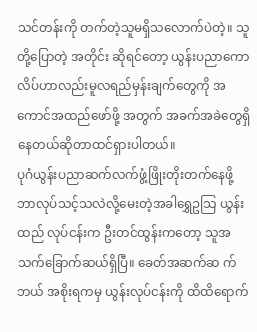သင်တန်းကို တက်တဲ့သူမရှိသလောက်ပဲတဲ့။ သူတို့ပြောတဲ့ အတိုင်း ဆိုရင်တော့ ယွန်းပညာကောလိပ်ဟာလည်းမူလရည်မှန်းချက်တွေကို အကောင်အထည်ဖော်ဖို့ အတွက် အခက်အခဲတွေရှိနေတယ်ဆိုတာထင်ရှားပါတယ်။
ပုဂံယွန်းပညာဆက်လက်ဖွံ့ဖြိုးတိုးတက်နေဖို့ ဘာလုပ်သင့်သလဲလို့မေးတဲ့အခါရွှေဥသြ ယွန်း ထည် လုပ်ငန်းက ဦးတင်ထွန်းကတော့ သူအသက်ခြောက်ဆယ်ရှိပြီ။ ခေတ်အဆက်ဆ က် ဘယ် အစိုးရကမှ ယွန်းလုပ်ငန်းကို ထိထိရောက်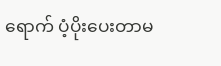ရောက် ပံ့ပိုးပေးတာမ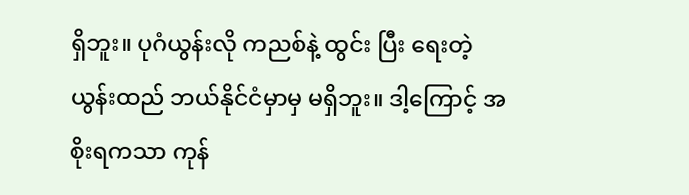ရှိဘူး။ ပုဂံယွန်းလို ကညစ်နဲ့ ထွင်း ပြီး ရေးတဲ့ ယွန်းထည် ဘယ်နိုင်ငံမှာမှ မရှိဘူး။ ဒါ့ကြောင့် အစိုးရကသာ ကုန်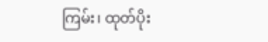ကြမ်း၊ ထုတ်ပိုး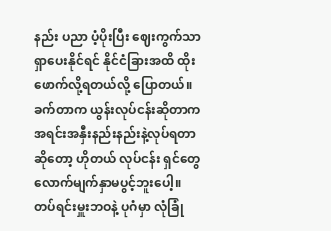နည်း ပညာ ပံ့ပိုးပြီး ဈေးကွက်သာရှာပေးနိုင်ရင် နိုင်ငံခြားအထိ ထိုးဖောက်လို့ရတယ်လို့ ပြောတယ်။
ခက်တာက ယွန်းလုပ်ငန်းဆိုတာက အရင်းအနှီးနည်းနည်းနဲ့လုပ်ရတာ ဆိုတော့ ဟိုတယ် လုပ်ငန်း ရှင်တွေလောက်မျက်နှာမပွင့်ဘူးပေါ့။ တပ်ရင်းမှူးဘဝနဲ့ ပုဂံမှာ လုံခြုံ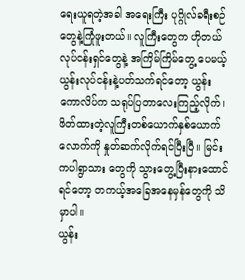ရေးယူရတဲ့အခါ အရေးကြီး ပုဂ္ဂိုလ်ခရီးစဉ်တွေနဲ့ကြုံဖူးတယ်။ လူကြီးတွေက ဟိုတယ်လုပ်ငန်းရှင်တွေနဲ့ အကြိမ်ကြိမ်တွေ့ ပေမယ့် ယွန်းလုပ်ငန်းနဲ့ပတ်သက်ရင်တော့ ယွန်းကောလိပ်က သရုပ်ပြတာလေးကြည့်လိုက်၊ ဖိတ်ထားတဲ့လူကြီးတစ်ယောက်နှစ်ယောက်လောက်ကို နှုတ်ဆက်လိုက်ရင်ပြီးပြီ။ မြင်းကပါရွာသား တွေကို သွားတွေ့ပြီးနားထောင်ရင်တော့ တကယ့်အခြေအနေမှန်တွေကို သိမှာပါ။
ယွန်း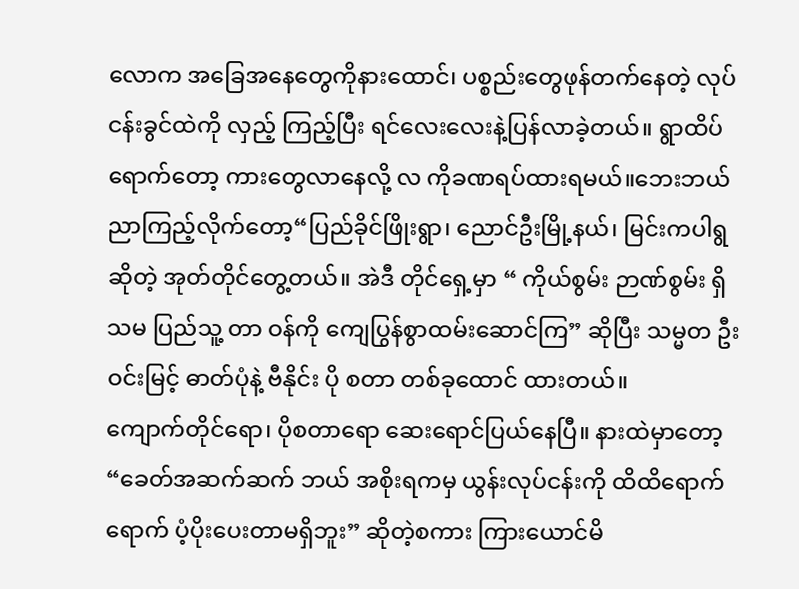လောက အခြေအနေတွေကိုနားထောင်၊ ပစ္စည်းတွေဖုန်တက်နေတဲ့ လုပ်ငန်းခွင်ထဲကို လှည့် ကြည့်ပြီး ရင်လေးလေးနဲ့ပြန်လာခဲ့တယ်။ ရွာထိပ်ရောက်တော့ ကားတွေလာနေလို့ လ ကိုခဏရပ်ထားရမယ်။ဘေးဘယ်ညာကြည့်လိုက်တော့“ပြည်ခိုင်ဖြိုးရွာ၊ ညောင်ဦးမြို့နယ်၊ မြင်းကပါရွ ဆိုတဲ့ အုတ်တိုင်တွေ့တယ်။ အဲဒီ တိုင်ရှေ့မှာ “ ကိုယ်စွမ်း ဉာဏ်စွမ်း ရှိသမ ပြည်သူ့ တာ ဝန်ကို ကျေပြွန်စွာထမ်းဆောင်ကြ” ဆိုပြီး သမ္မတ ဦးဝင်းမြင့် ဓာတ်ပုံနဲ့ ဗီနိုင်း ပို စတာ တစ်ခုထောင် ထားတယ်။
ကျောက်တိုင်ရော၊ ပိုစတာရော ဆေးရောင်ပြယ်နေပြီ။ နားထဲမှာတော့“ခေတ်အဆက်ဆက် ဘယ် အစိုးရကမှ ယွန်းလုပ်ငန်းကို ထိထိရောက်ရောက် ပံ့ပိုးပေးတာမရှိဘူး” ဆိုတဲ့စကား ကြားယောင်မိ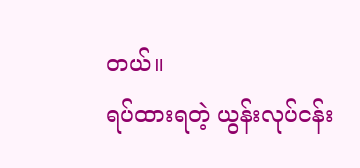တယ်။
ရပ်ထားရတဲ့ ယွန်းလုပ်ငန်း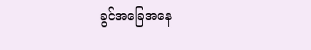ခွင်အခြေအနေ